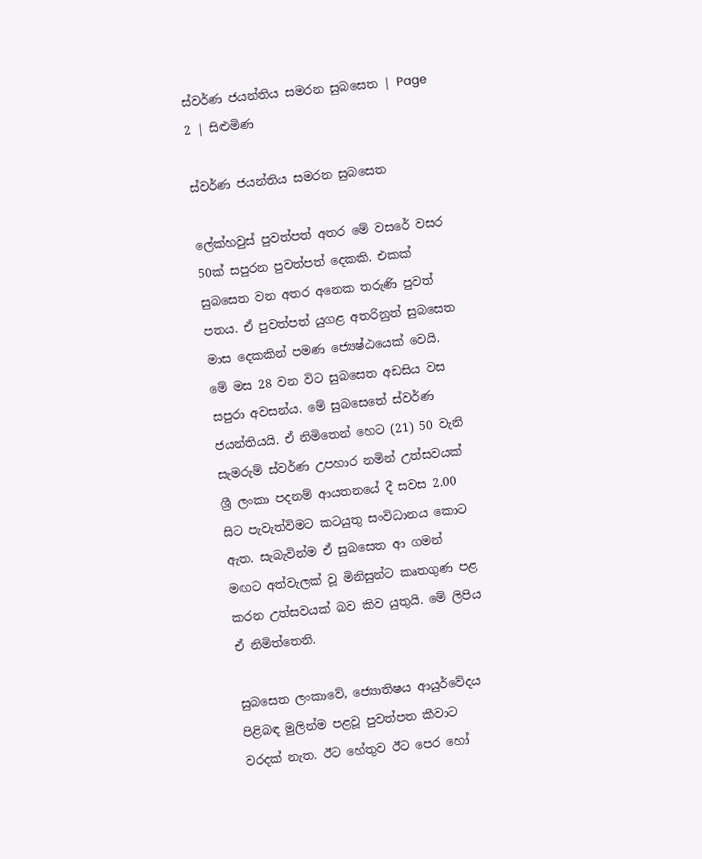ස්වර්ණ ජයන්තිය සමරන සුබසෙත | Page 2 | සිළුමිණ

ස්වර්ණ ජයන්තිය සමරන සුබසෙත

ලේක්හවුස් පුවත්පත් අතර මේ වසරේ වසර 50ක් සපුරන පුවත්පත් දෙකකි. එකක් සුබසෙත වන අතර අනෙක තරුණි පුවත් පතය. ඒ පුවත්පත් යුගළ අතරිනුත් සුබසෙත මාස දෙකකින් පමණ ජ්‍යෙෂ්ඨයෙක් වෙයි. මේ මස 28 වන විට සුබසෙත අඩසිය වස සපුරා අවසන්ය. මේ සුබසෙතේ ස්වර්ණ ජයන්තියයි. ඒ නිමිතෙන් හෙට (21) 50 වැනි සැමරුම් ස්වර්ණ උපහාර නමින් උත්සවයක් ශ්‍රී ලංකා පදනම් ආයතනයේ දී සවස 2.00 සිට පැවැත්විමට කටයුතු සංවිධානය කොට ඇත. සැබැවින්ම ඒ සුබසෙත ආ ගමන් මඟට අත්වැලක් වූ මිනිසුන්ට කෘතගුණ පළ කරන උත්සවයක් බව කිව යුතුයි. මේ ලිපිය ඒ නිමිත්තෙනි.

සුබසෙත ලංකාවේ, ජ්‍යොතිෂය ආයුර්වේදය පිළිබඳ මුලින්ම පළවූ පුවත්පත කීවාට වරදක් නැත. ඊට හේතුව ඊ‍ට පෙර හෝ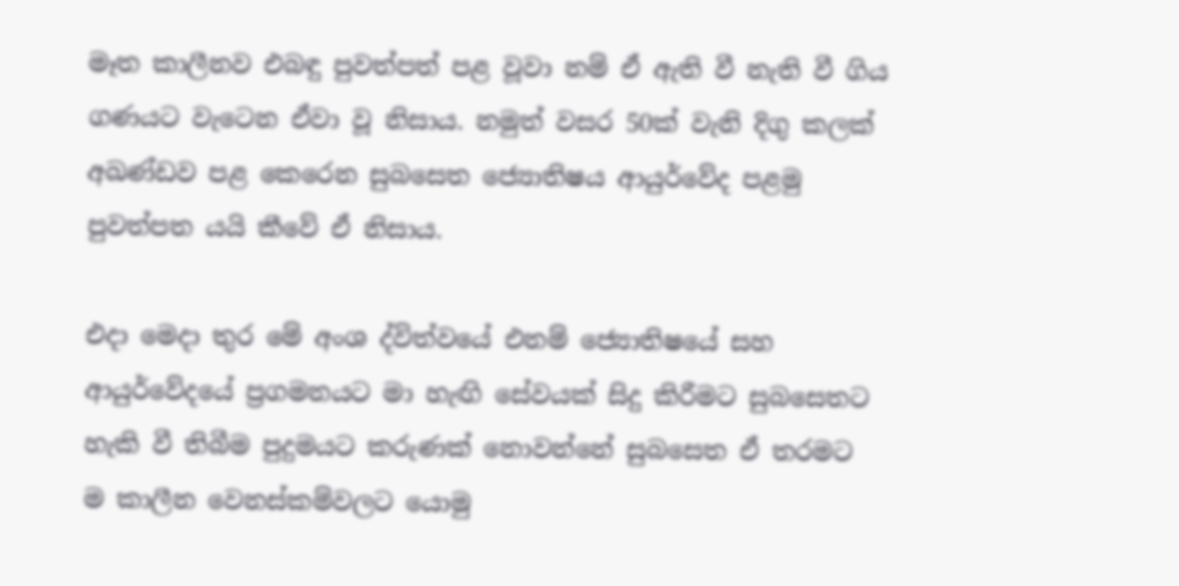මෑත කාලීනව එබඳු පුවත්පත් පළ වූවා නම් ඒ ඇති වී නැති වී ගිය ගණයට වැටෙන ඒවා වූ නිසාය. නමුත් වසර 50ක් වැනි දිගු කලක් අඛණ්ඩව පළ කෙරෙන සුබසෙත ජ්‍යොතිෂය ආයුර්වේද පළමු පුවත්පත යයි කීවේ ඒ නිසාය.

එදා මෙදා තුර මේ අංශ ද්විත්වයේ එනම් ජ්‍යොතිෂයේ සහ ආයුර්වේදයේ ප්‍රගමනයට මා හැඟි සේවයක් සිදු කිරීමට සුබසෙතට හැකි වී තිබීම පුදුමයට කරුණක් නොවන්නේ සුබසෙත ඒ තරමට ම කාලීන වෙනස්කම්වලට යොමු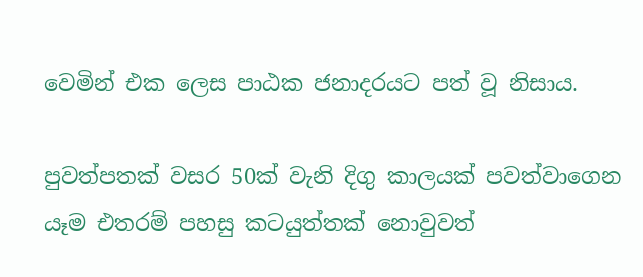වෙමින් එක ලෙස පාඨක ජනාදරයට පත් වූ නිසාය.

පුවත්පතක් වසර 50ක් වැනි දිගු කාලයක් පවත්වාගෙන යෑම එතරම් පහසු කටයුත්තක් නොවුවත්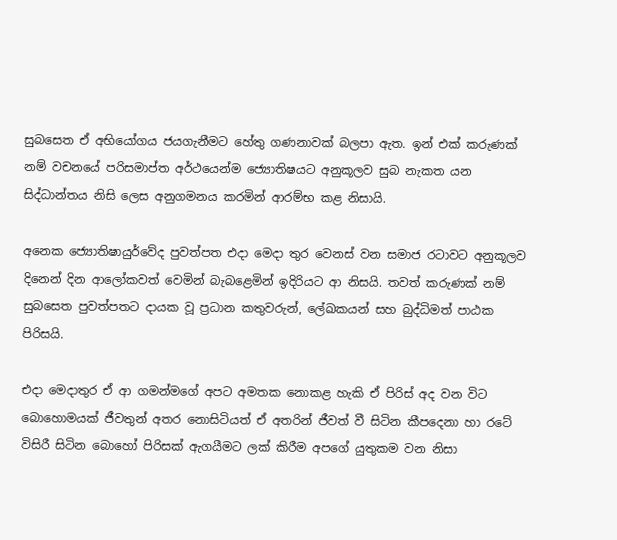සුබසෙත ඒ අභියෝගය ජයගැනීමට හේතු ගණනාවක් බලපා ඇත. ඉන් එක් කරුණක් නම් වචනයේ පරිසමාප්ත අර්ථයෙන්ම ජ්‍යොතිෂයට අනුකූලව සුබ නැකත යන සිද්ධාන්තය නිසි ලෙස අනුගමනය කරමින් ආරම්භ කළ නිසායි.

අනෙක ජ්‍යොතිෂායුර්වේද පුවත්පත එදා මෙදා තුර වෙනස් වන සමාජ රටාවට අනුකූලව දිනෙන් දින ආලෝකවත් වෙමින් බැබළෙමින් ඉදිරියට ආ නිසයි. තවත් කරුණක් නම් සුබසෙත පුවත්පතට දායක වූ ප්‍රධාන කතුවරුන්, ලේඛකයන් සහ බුද්ධිමත් පාඨක පිරිසයි.

එදා මෙදාතුර ඒ ආ ගමන්මගේ අපට අමතක නොකළ හැකි ඒ පිරිස් අද වන විට බො‍හොමයක් ජීවතුන් අතර නොසිටියත් ඒ අතරින් ජීවත් වී සිටින කීපදෙනා හා රටේ විසිරී සිටින බොහෝ පිරිසක් ඇගයීම‍ට ලක් කිරීම අපගේ යුතුකම වන නිසා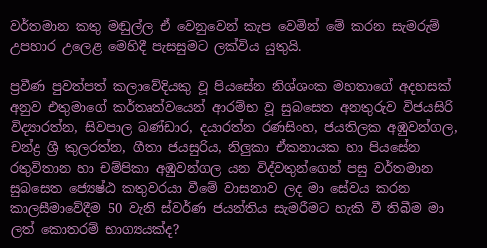වර්තමාන කතු මඬුල්ල ඒ වෙනුවෙන් කැප වෙමින් මේ කරන සැමරුම් උපහාර උලෙළ මෙහිදී පැසසුමට ලක්විය යුතුයි.

ප්‍රවීණ පුවත්පත් කලාවේදියකු වූ පියසේන නිශ්ශංක මහතාගේ අදහසක් අනුව එතුමාගේ කර්තෘත්වයෙන් ආරම්භ වූ සුබසෙත අනතුරුව විජයසිරි විද්‍යාරත්න, සිවපාල බණ්ඩාර, දයාරත්න රණසිංහ, ජයතිලක අඹුවන්ගල, චන්ද්‍ර ශ්‍රී කුලරත්න, ගීතා ජයසුරිය, නිලුකා ඒකනායක හා පියසේන රතුවිතාන හා චම්පිකා අඹුවන්ගල යන විද්වතුන්ගෙන් පසු වර්තමාන සුබසෙත ජ්‍යෙෂ්ඨ කතුවරයා වීමේ වාසනාව ලද මා සේවය කරන කාලසීමාවේදීම 50 වැනි ස්වර්ණ ජයන්තිය සැමරීමට හැකි වී තිබීම මා ලත් කොතරම් භාග්‍යයක්ද?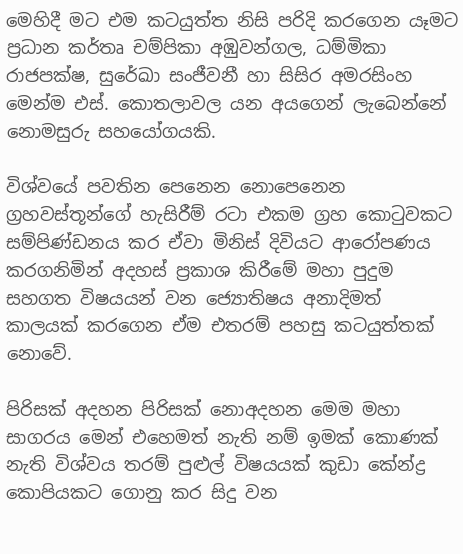මෙහිදී මට එම කටයුත්ත නිසි පරිදි කරගෙන යෑමට ප්‍රධාන කර්තෘ චම්පිකා අඹුවන්ගල, ධම්මිකා රාජපක්ෂ, සුරේඛා සංජීවනී හා සිසිර අමරසිංහ මෙන්ම එස්. කොතලාවල යන අයගෙන් ලැබෙන්නේ නොමසුරු සහයෝගයකි.

විශ්වයේ පවතින පෙනෙන නොපෙනෙන ග්‍රහවස්තූන්ගේ හැසිරීම් රටා එකම ග්‍රහ කොටුවකට සම්පිණ්ඩනය කර ඒවා මිනිස් දිවියට ආරෝපණය කරගනිමින් අදහස් ප්‍රකාශ කිරීමේ මහා පුදුම සහගත විෂයයන් වන ජ්‍යොතිෂය අනාදිමත් කාලයක් කරගෙන ඒම එතරම් පහසු කටයුත්තක් නොවේ.

පිරිසක් අදහන පිරිසක් නොඅදහන මෙම මහා සාගරය මෙන් එහෙමත් නැති නම් ඉමක් කොණක් නැති විශ්වය තරම් පුළුල් විෂයයක් කුඩා කේන්ද්‍ර කොපියකට ගොනු කර සිදු වන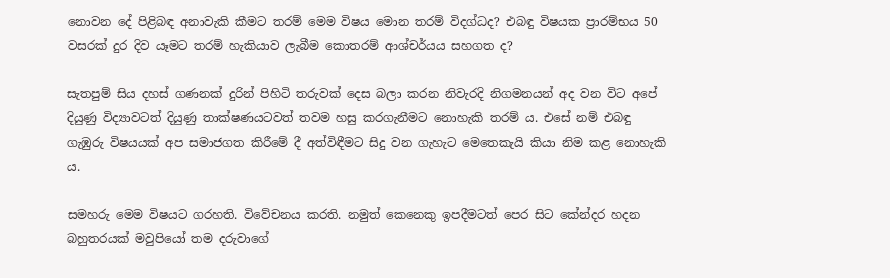නොවන දේ පිළිබඳ අනාවැකි කීමට තරම් මෙම විෂය මොන තරම් විදග්ධද? එබඳු විෂයක ප්‍රාරම්භය 50 වසරක් දුර දිව යෑමට තරම් හැකියාව ලැබීම කොතරම් ආශ්චර්යය සහගත ද?

සැතපුම් සිය දහස් ගණනක් දුරින් පිහිටි තරුවක් දෙස බලා කරන නිවැරදි නිගමනයන් අද වන විට අපේ දියුණු විද්‍යාවටත් දියුණු තාක්ෂණයටවත් තවම හසු කරගැනීමට නොහැකි තරම් ය. එසේ නම් එබඳු ගැඹුරු විෂයයක් අප සමාජගත කිරීමේ දී අත්විඳීමට සිදු වන ගැහැට මෙතෙකැයි කියා නිම කළ නොහැකි ය.

සමහරු මෙම විෂයට ගරහති. විවේචනය කරති. නමුත් කෙනෙකු ඉපදීමටත් පෙර සිට කේන්දර හදන බහුතරයක් මවුපියෝ තම දරුවාගේ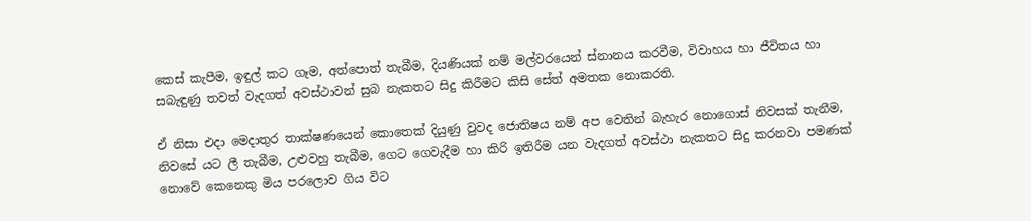කෙස් කැපීම, ඉඳුල් කට ගෑම, අත්පොත් තැබීම, දියණියක් නම් මල්වරයෙන් ස්නානය කරවීම, විවාහය හා ජීවිතය හා සබැඳුණු තවත් වැදගත් අවස්ථාවන් සුබ නැකතට සිදු කිරීමට කිසි සේත් අමතක නොකරති.

ඒ නිසා එදා මෙදාතුර තාක්ෂණයෙන් කොතෙක් දියුණු වුවද ජොතිෂය නම් අප වෙතින් බැහැර නොගොස් නිවසක් තැනීම, නිවසේ යට ලී තැබීම, උළුවහු තැබීම, ගෙට ගෙවැදීම හා කිරි ඉතිරීම යන වැදගත් අවස්ථා නැකතට සිදු කරනවා පමණක් නොවේ කෙනෙකු මිය පරලොව ගිය විට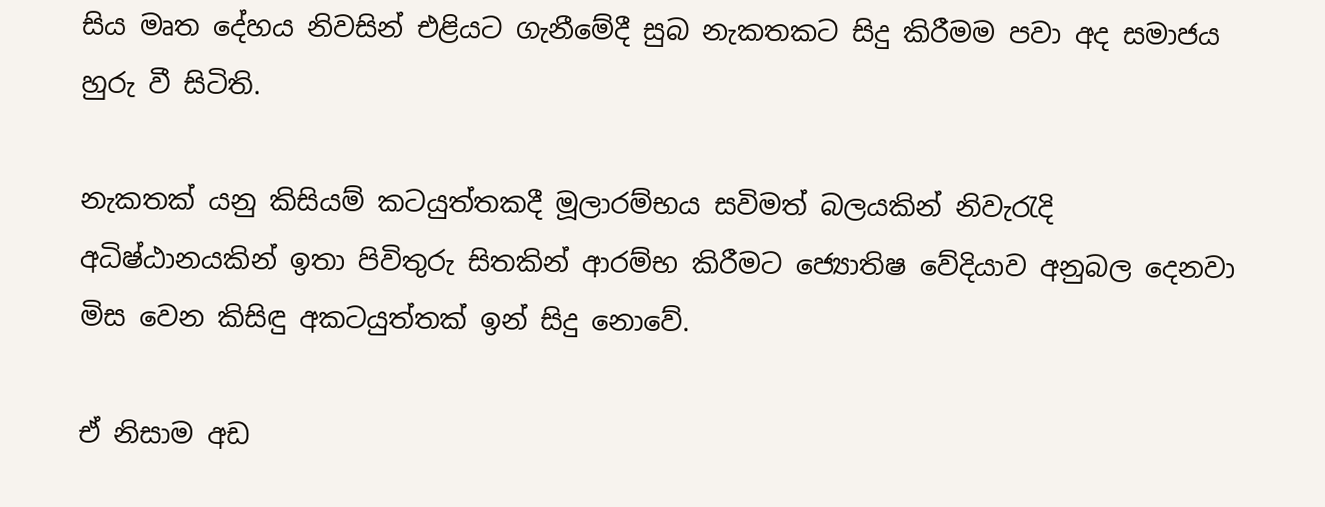සිය මෘත දේහය නිවසින් එළියට ගැනීමේදී සුබ නැකතකට සිදු කිරීමම පවා අද සමාජය හුරු වී සිටිති.

නැකතක් යනු කිසියම් කටයුත්තකදී මූලාරම්භය සවිමත් බලයකින් නිවැරැදි අධිෂ්ඨානයකින් ඉතා පිවිතුරු සිතකින් ආරම්භ කිරීමට ජ්‍යොතිෂ වේදියාව අනුබල දෙනවා මිස වෙන කිසිඳු අකටයුත්තක් ඉන් සිදු නොවේ.

ඒ නිසාම අඩ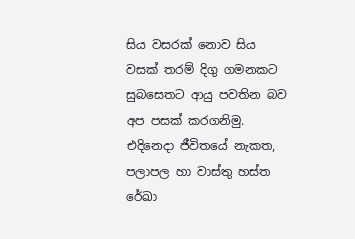සිය වසරක් නොව සිය වසක් තරම් දිගු ගමනකට සුබසෙතට ආයු පවතින බව අප පසක් කරගනිමු. එදිනෙදා ජීවිතයේ නැකත, පලාපල හා වාස්තු හස්ත රේඛා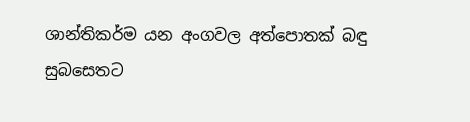ශාන්තිකර්ම යන අංගවල අත්පොතක් බඳු සුබසෙතට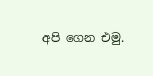අපි ගෙන එමු.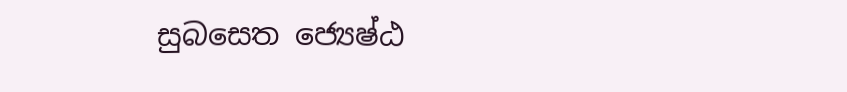සුබසෙත ජ්‍යෙෂ්ඨ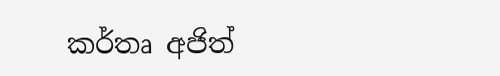කර්තෘ අජිත්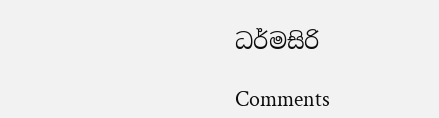ධර්මසිරි

Comments